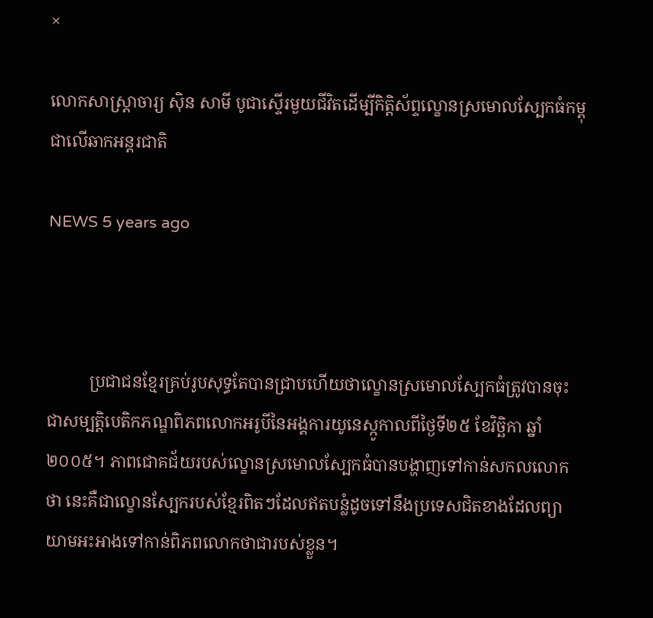×

លោកសាស្រ្តាចារ្យ ស៊ិន សាមី បូជាស្ទើរមួយជីវិតដើម្បីកិត្តិស័ព្ទល្ខោនស្រមោលស្បែកធំកម្ពុជាលើឆាកអន្តរជាតិ

NEWS 5 years ago



          ប្រជាជនខ្មែរគ្រប់រូបសុទ្ធតែបានជ្រាបហើយថាល្ខោនស្រមោលស្បែកធំត្រូវបានចុះជាសម្បត្តិបេតិកភណ្ឌពិភពលោកអរូបីនៃអង្គការយូនេស្កូកាលពីថ្ងៃទី២៥ ខែវិច្ឆិកា ឆ្នាំ២០០៥។ ភាពជោគជ័យរបស់ល្ខោនស្រមោលស្បែកធំបានបង្ហាញទៅកាន់សកលលោកថា នេះគឺជាល្ខោនស្បែករបស់ខ្មែរពិតៗដែលឥតបន្លំដូចទៅនឹងប្រទេសជិតខាងដែលព្យាយាមអះអាងទៅកាន់ពិភពលោកថាជារបស់ខ្លួន។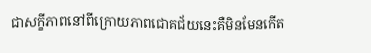ជាសក្ខីភាពនៅពីក្រោយភាពជោគជ័យនេះគឺមិនមែនកើត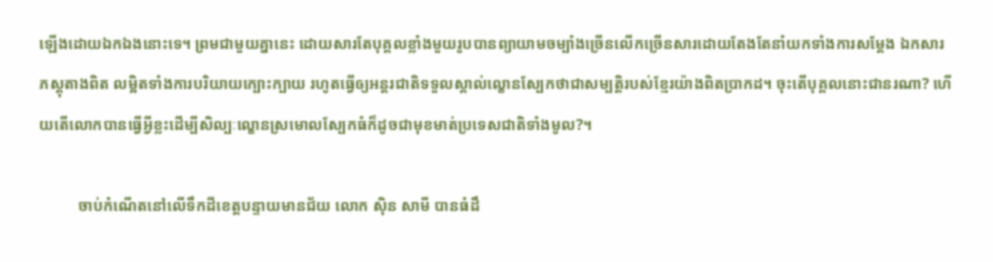ឡើងដោយឯកឯងនោះទេ។ ព្រមជាមួយគ្នានេះ ដោយសារតែបុគ្គលខ្លាំងមួយរូបបានព្យាយាមចម្បាំងច្រើនលើកច្រើនសារដោយតែងតែនាំយកទាំងការសម្តែង ឯកសារ ភស្តុតាងពិត លម្អិតទាំងការបរិយាយក្បោះក្បាយ រហូតធ្វើឲ្យអន្តរជាតិទទួលស្គាល់ល្ខោនស្បែកថាជាសម្បត្តិរបស់ខ្មែរយ៉ាងពិតប្រាកដ។ ចុះតើបុគ្គលនោះជានរណា? ហើយតើលោកបានធ្វើអ្វីខ្លះដើម្បីសិល្បៈល្ខោនស្រមោលស្បែកធំក៏ដូចជាមុខមាត់ប្រទេសជាតិទាំងមូល?។

          ចាប់កំណើតនៅលើទឹកដីខេត្តបន្ទាយមានជ័យ លោក ស៊ិន សាមី បានធំដឹ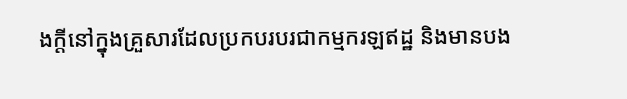ងក្តីនៅក្នុងគ្រួសារដែលប្រកបរបរជាកម្មករឡឥដ្ឋ និងមានបង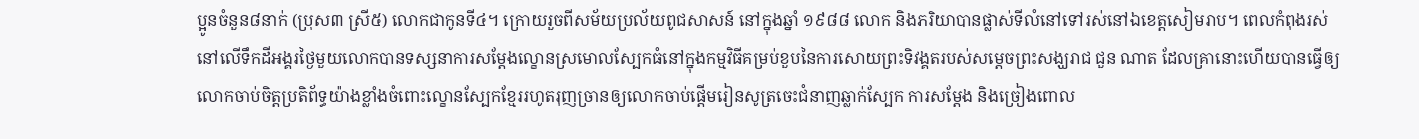ប្អូនចំនួន៨នាក់ (ប្រុស៣ ស្រី៥) លោកជាកូនទី៤។ ក្រោយរួចពីសម័យប្រល័យពូជសាសន៍ នៅក្នុងឆ្នាំ ១៩៨៨ លោក និងភរិយាបានផ្លាស់ទីលំនៅទៅរស់នៅឯខេត្តសៀមរាប។ ពេលកំពុងរស់នៅលើទឹកដីអង្គរថ្ងៃមួយលោកបានទស្សនាការសម្តែងល្ខោនស្រមោលស្បែកធំនៅក្នុងកម្មវិធីគម្រប់ខួបនៃការសោយព្រះទិវង្គតរបស់សម្តេចព្រះសង្ឃរាជ ជួន ណាត ដែលគ្រានោះហើយបានធ្វើឲ្យលោកចាប់ចិត្តប្រតិព័ទ្ធយ៉ាងខ្លាំងចំពោះល្ខោនស្បែកខ្មែររហូតរុញច្រានឲ្យលោកចាប់ផ្តើមរៀនសូត្រចេះជំនាញឆ្លាក់ស្បែក ការសម្តែង និងច្រៀងពោល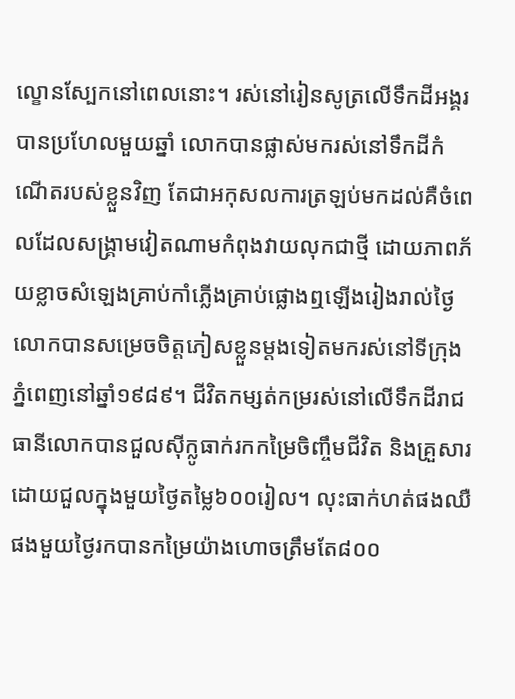ល្ខោនស្បែកនៅពេលនោះ។ រស់នៅរៀនសូត្រលើទឹកដីអង្គរបានប្រហែលមួយឆ្នាំ លោកបានផ្លាស់មករស់នៅទឹកដីកំណើតរបស់ខ្លួនវិញ តែជាអកុសលការត្រឡប់មកដល់គឺចំពេលដែលសង្គ្រាមវៀតណាមកំពុងវាយលុកជាថ្មី ដោយភាពភ័យខ្លាចសំឡេងគ្រាប់កាំភ្លើងគ្រាប់ផ្លោងឮឡើងរៀងរាល់ថ្ងៃលោកបានសម្រេចចិត្តភៀសខ្លួនម្តងទៀតមករស់នៅទីក្រុងភ្នំពេញនៅឆ្នាំ១៩៨៩។ ជីវិតកម្សត់កម្ររស់នៅលើទឹកដីរាជធានីលោកបានជួលស៊ីក្លូធាក់រកកម្រៃចិញ្ចឹមជីវិត និងគ្រួសារដោយជួលក្នុងមួយថ្ងៃតម្លៃ៦០០រៀល។ លុះធាក់ហត់ផងឈឺផងមួយថ្ងៃរកបានកម្រៃយ៉ាងហោចត្រឹមតែ៨០០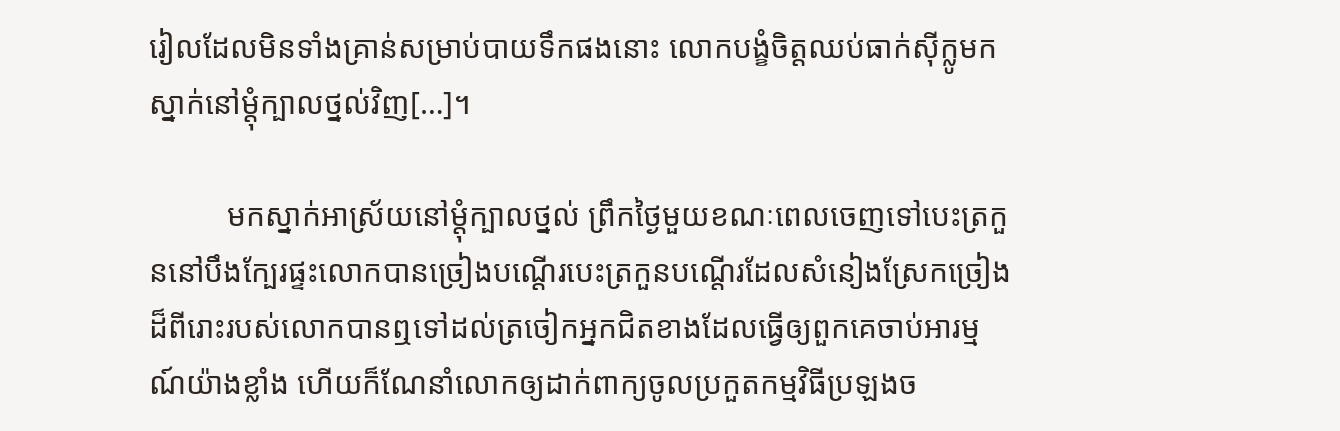រៀលដែលមិនទាំងគ្រាន់សម្រាប់បាយទឹកផងនោះ លោកបង្ខំចិត្តឈប់ធាក់ស៊ីក្លូមកស្នាក់នៅម្តុំក្បាលថ្នល់វិញ[…]។

          មកស្នាក់អាស្រ័យនៅម្តុំក្បាលថ្នល់ ព្រឹកថ្ងៃមួយខណៈពេលចេញទៅបេះត្រកួននៅបឹងក្បែរផ្ទះលោកបានច្រៀងបណ្តើរបេះត្រកួនបណ្តើរដែលសំនៀងស្រែកច្រៀងដ៏ពីរោះរបស់លោកបានឮទៅដល់ត្រចៀកអ្នកជិតខាងដែលធ្វើឲ្យពួកគេចាប់អារម្មណ៍យ៉ាងខ្លាំង ហើយក៏ណែនាំលោកឲ្យដាក់ពាក្យចូលប្រកួតកម្មវិធីប្រឡងច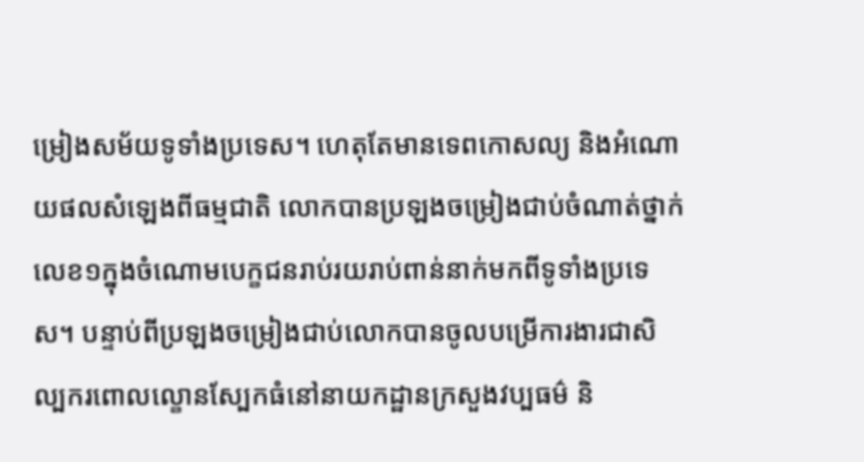ម្រៀងសម័យទូទាំងប្រទេស។ ហេតុតែមានទេពកោសល្យ និងអំណោយផលសំឡេងពីធម្មជាតិ លោកបានប្រឡងចម្រៀងជាប់ចំណាត់ថ្នាក់លេខ១ក្នុងចំណោមបេក្ខជនរាប់រយរាប់ពាន់នាក់មកពីទូទាំងប្រទេស។ បន្ទាប់ពីប្រឡងចម្រៀងជាប់លោកបានចូលបម្រើការងារជាសិល្បករពោលល្ខោនស្បែកធំនៅនាយកដ្ឋានក្រសួងវប្បធម៌ និ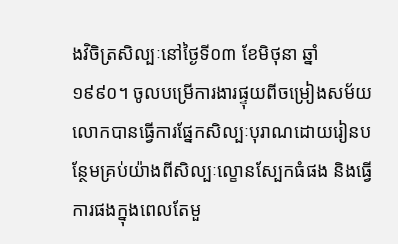ងវិចិត្រសិល្បៈនៅថ្ងៃទី០៣ ខែមិថុនា ឆ្នាំ១៩៩០។ ចូលបម្រើការងារផ្ទុយពីចម្រៀងសម័យលោកបានធ្វើការផ្នែកសិល្បៈបុរាណដោយរៀនបន្ថែមគ្រប់យ៉ាងពីសិល្បៈល្ខោនស្បែកធំផង និងធ្វើការផងក្នុងពេលតែមួ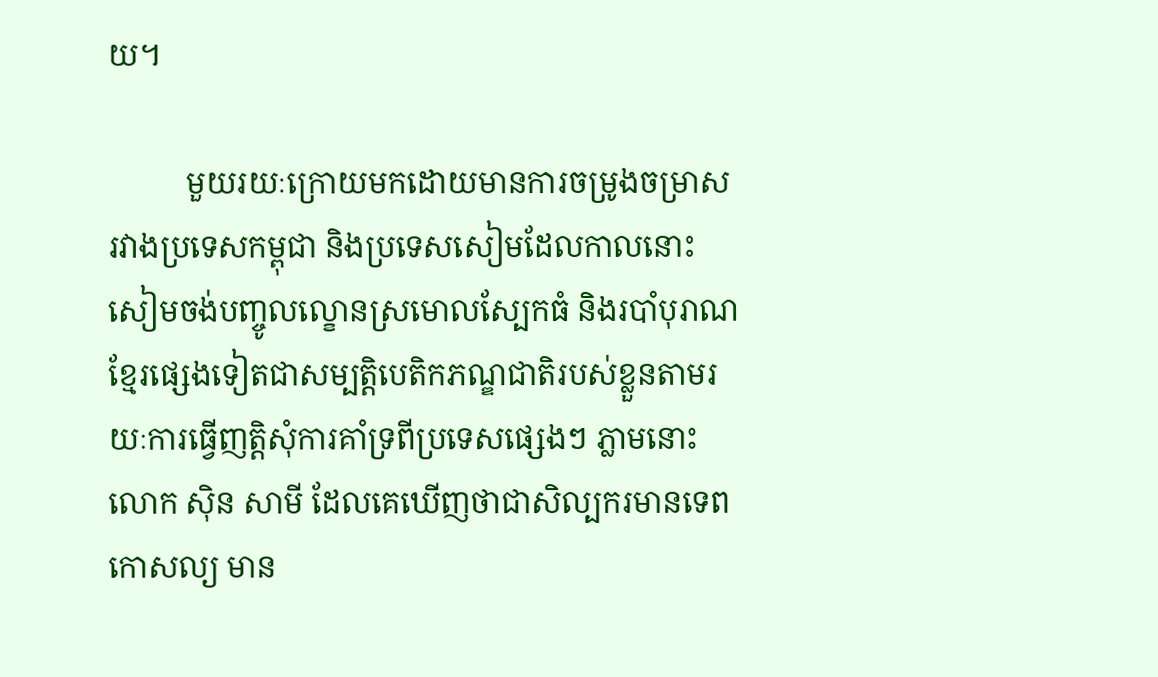យ។

          មួយរយៈក្រោយមកដោយមានការចម្រូងចម្រាសរវាងប្រទេសកម្ពុជា និងប្រទេសសៀមដែលកាលនោះសៀមចង់បញ្ចូលល្ខោនស្រមោលស្បែកធំ និងរបាំបុរាណខ្មែរផ្សេងទៀតជាសម្បត្តិបេតិកភណ្ឌជាតិរបស់ខ្លួនតាមរយៈការធ្វើញត្តិសុំការគាំទ្រពីប្រទេសផ្សេងៗ ភ្លាមនោះលោក ស៊ិន សាមី ដែលគេឃើញថាជាសិល្បករមានទេពកោសល្យ មាន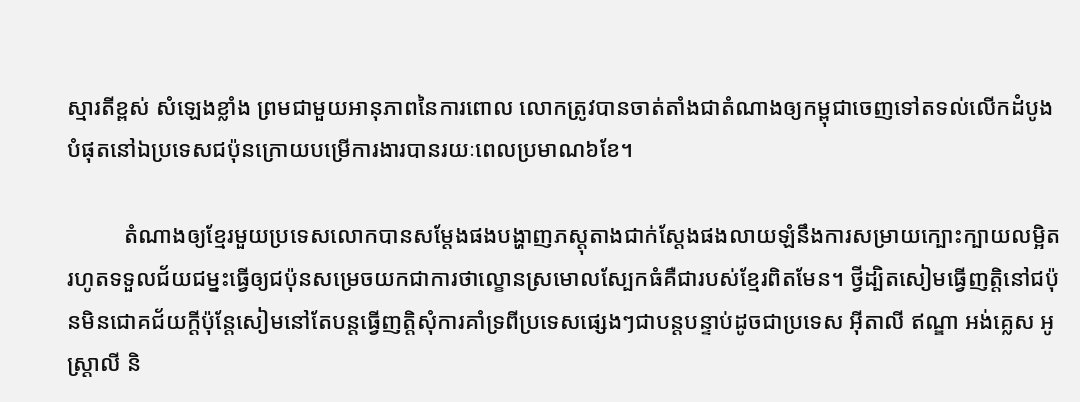ស្មារតីខ្ពស់ សំឡេងខ្លាំង ព្រមជាមួយអានុភាពនៃការពោល លោកត្រូវបានចាត់តាំងជាតំណាងឲ្យកម្ពុជាចេញទៅតទល់លើកដំបូងបំផុតនៅឯប្រទេសជប៉ុនក្រោយបម្រើការងារបានរយៈពេលប្រមាណ៦ខែ។

          តំណាងឲ្យខ្មែរមួយប្រទេសលោកបានសម្តែងផងបង្ហាញភស្តុតាងជាក់ស្តែងផងលាយឡំនឹងការសម្រាយក្បោះក្បាយលម្អិតរហូតទទួលជ័យជម្នះធ្វើឲ្យជប៉ុនសម្រេចយកជាការថាល្ខោនស្រមោលស្បែកធំគឺជារបស់ខ្មែរពិតមែន។ ថ្វីដ្បិតសៀមធ្វើញត្តិនៅជប៉ុនមិនជោគជ័យក្តីប៉ុន្តែសៀមនៅតែបន្តធ្វើញត្តិសុំការគាំទ្រពីប្រទេសផ្សេងៗជាបន្តបន្ទាប់ដូចជាប្រទេស អ៊ីតាលី ឥណ្ឌា អង់គ្លេស អូស្ត្រាលី និ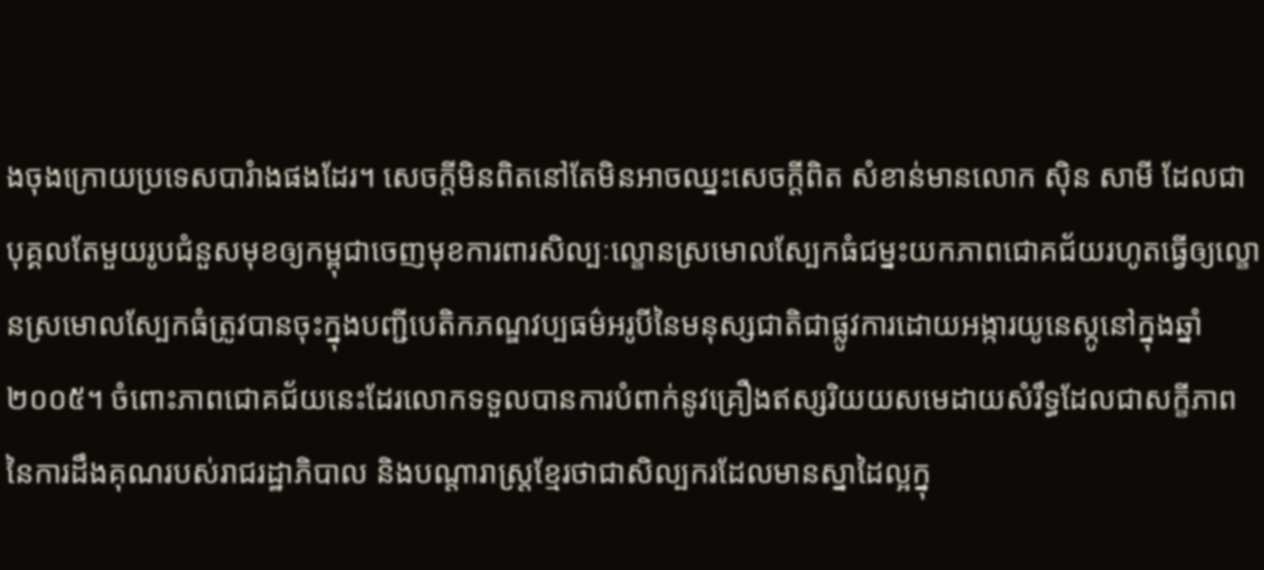ងចុងក្រោយប្រទេសបារំាងផងដែរ។ សេចក្តីមិនពិតនៅតែមិនអាចឈ្នះសេចក្តីពិត សំខាន់មានលោក ស៊ិន សាមី ដែលជាបុគ្គលតែមួយរូបជំនួសមុខឲ្យកម្ពុជាចេញមុខការពារសិល្បៈល្ខោនស្រមោលស្បែកធំជម្នះយកភាពជោគជ័យរហូតធ្វើឲ្យល្ខោនស្រមោលស្បែកធំត្រូវបានចុះក្នុងបញ្ជីបេតិកភណ្ឌវប្បធម៌អរូបីនៃមនុស្សជាតិជាផ្លូវការដោយអង្ការយូនេស្កូនៅក្នុងឆ្នាំ២០០៥។ ចំពោះភាពជោគជ័យនេះដែរលោកទទួលបានការបំពាក់នូវគ្រឿងឥស្សរិយយសមេដាយសំរឹទ្ធដែលជាសក្ខីភាពនៃការដឹងគុណរបស់រាជរដ្ឋាភិបាល និងបណ្តារាស្ត្រខ្មែរថាជាសិល្បករដែលមានស្នាដៃល្អក្នុ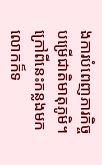ងការបំពេញភារកិច្ចបម្រើជាតិមាតុភូមិ។ ក្រៅពីនេះកន្លងមកលោកក៏ទ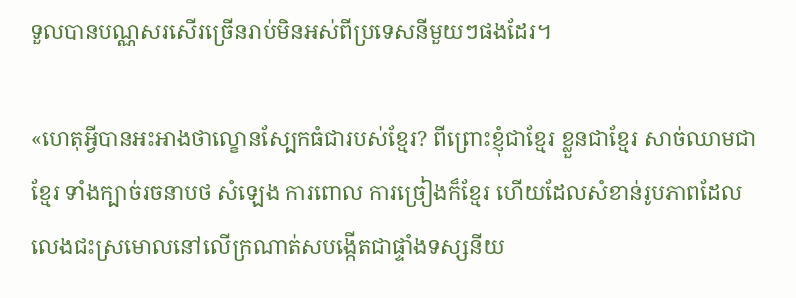ទួលបានបណ្ណសរសើរច្រើនរាប់មិនអស់ពីប្រទេសនីមួយៗផងដែរ។

«ហេតុអ្វីបានអះអាងថាល្ខោនស្បែកធំជារបស់ខ្មែរ? ពីព្រោះខ្ញុំជាខ្មែរ ខ្លួនជាខ្មែរ សាច់ឈាមជាខ្មែរ ទាំងក្បាច់រចនាបថ សំឡេង ការពោល ការច្រៀងក៏ខ្មែរ ហើយដែលសំខាន់រូបភាពដែលលេងជះស្រមោលនៅលើក្រណាត់សបង្កើតជាផ្ទាំងទស្សនីយ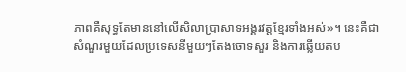ភាពគឺសុទ្ធតែមាននៅលើសិលាប្រាសាទអង្គរវត្តខ្មែរទាំងអស់»។ នេះគឺជាសំណួរមួយដែលប្រទេសនីមួយៗតែងចោទសួរ និងការឆ្លើយតប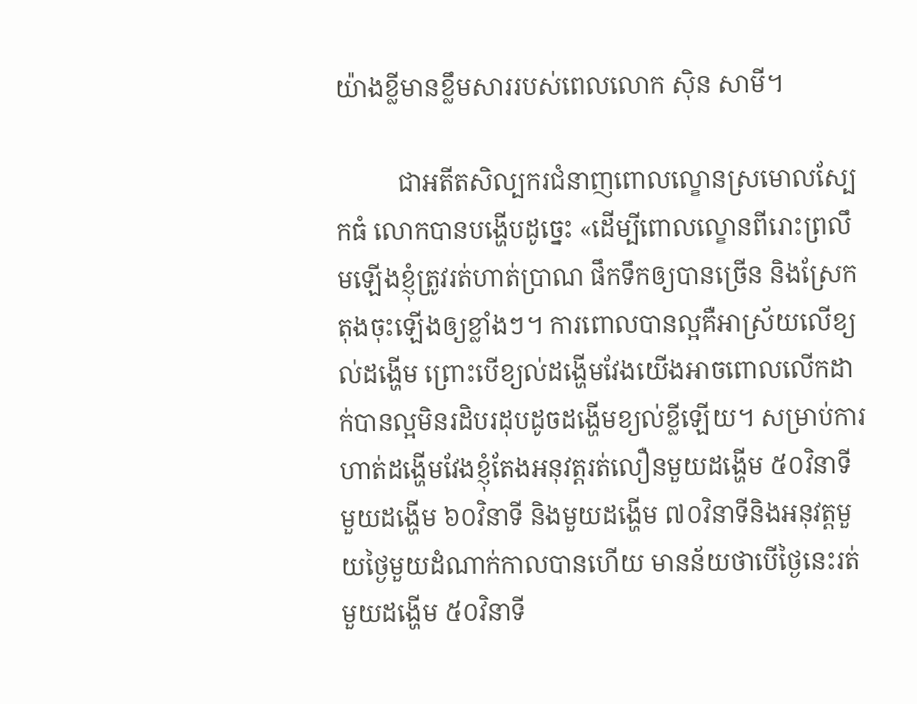យ៉ាងខ្លីមានខ្លឹមសាររបស់ពេលលោក ស៊ិន សាមី។

          ជាអតីតសិល្បករជំនាញពោលល្ខោនស្រមោលស្បែកធំ លោកបានបង្ហើបដូច្នេះ «ដើម្បីពោលល្ខោនពីរោះព្រលឹមឡើងខ្ញុំត្រូវរត់ហាត់ប្រាណ ផឹកទឹកឲ្យបានច្រើន និងស្រែកតុងចុះឡើងឲ្យខ្លាំងៗ។ ការពោលបានល្អគឺអាស្រ័យលើខ្យល់ដង្ហើម ព្រោះបើខ្យល់ដង្ហើមវែងយើងអាចពោលលើកដាក់បានល្អមិនរដិបរដុបដូចដង្ហើមខ្យល់ខ្លីឡើយ។ សម្រាប់ការហាត់ដង្ហើមវែងខ្ញុំតែងអនុវត្តរត់លឿនមួយដង្ហើម ៥០វិនាទី មួយដង្ហើម ៦០វិនាទី និងមួយដង្ហើម ៧០វិនាទីនិងអនុវត្តមួយថ្ងៃមួយដំណាក់កាលបានហើយ មានន័យថាបើថ្ងៃនេះរត់មួយដង្ហើម ៥០វិនាទី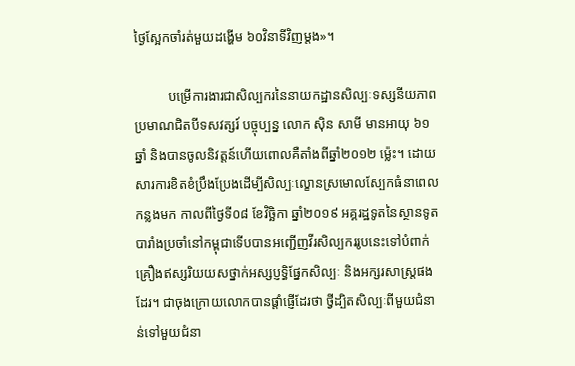ថ្ងៃស្អែកចាំរត់មួយដង្ហើម ៦០វិនាទីវិញម្តង»។

          បម្រើការងារជាសិល្បករនៃនាយកដ្ឋានសិល្បៈទស្សនីយភាពប្រមាណជិតបីទសវត្សរ៍ បច្ចុប្បន្ន លោក ស៊ិន សាមី មានអាយុ ៦១ឆ្នាំ និងបានចូលនិវត្តន៍ហើយពោលគឺតាំងពីឆ្នាំ២០១២ ម្ល៉េះ។ ដោយសារការខិតខំប្រឹងប្រែងដើម្បីសិល្បៈល្ខោនស្រមោលស្បែកធំនាពេលកន្លងមក កាលពីថ្ងៃទី០៨ ខែវិច្ឆិកា ឆ្នាំ២០១៩ អគ្គរដ្ឋទូតនៃស្ថានទូតបារាំងប្រចាំនៅកម្ពុជាទើបបានអញ្ជើញវីរសិល្បកររូបនេះទៅបំពាក់គ្រឿងឥស្សរិយយសថ្នាក់អស្សប្ញទ្ធិផ្នែកសិល្បៈ និងអក្សរសាស្ត្រផងដែរ។ ជាចុងក្រោយលោកបានផ្តាំផ្ញើដែរថា ថ្វីដ្បិតសិល្បៈពីមួយជំនាន់ទៅមួយជំនា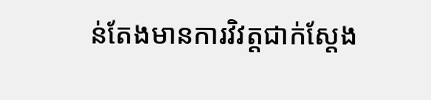ន់តែងមានការវិវត្តជាក់ស្តែង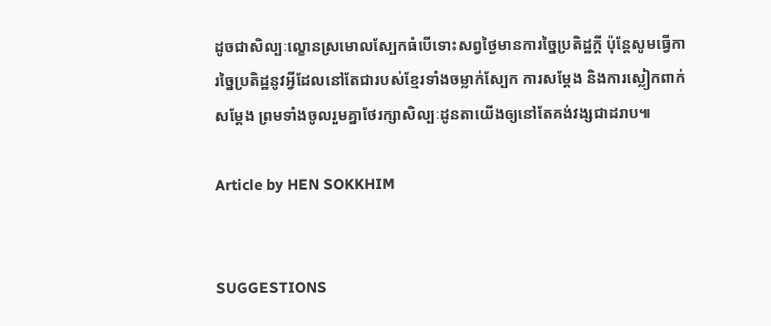ដូចជាសិល្បៈល្ខោនស្រមោលស្បែកធំបើទោះសព្វថ្ងៃមានការច្នៃប្រតិដ្ឋក្តី ប៉ុន្តែសូមធ្វើការច្នៃប្រតិដ្ឋនូវអ្វីដែលនៅតែជារបស់ខ្មែរទាំងចម្លាក់ស្បែក ការសម្តែង និងការស្លៀកពាក់សម្តែង ព្រមទាំងចូលរួមគ្នាថែរក្សាសិល្បៈដូនតាយើងឲ្យនៅតែគង់វង្សជាដរាប៕

Article by HEN SOKKHIM


SUGGESTIONS